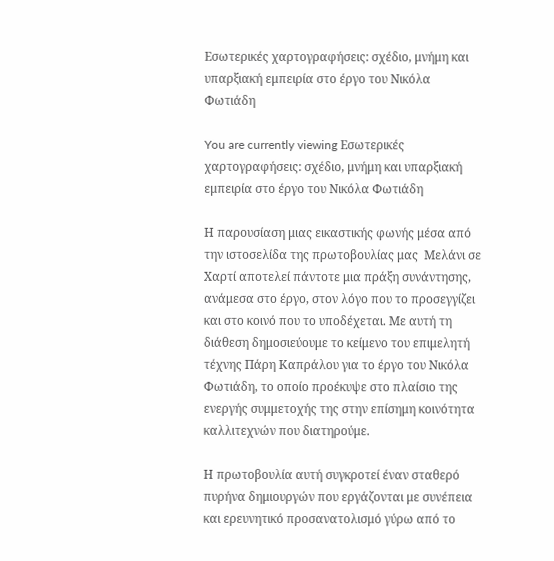Εσωτερικές χαρτογραφήσεις: σχέδιο, μνήμη και υπαρξιακή εμπειρία στο έργο του Νικόλα Φωτιάδη

You are currently viewing Εσωτερικές χαρτογραφήσεις: σχέδιο, μνήμη και υπαρξιακή εμπειρία στο έργο του Νικόλα Φωτιάδη

Η παρουσίαση μιας εικαστικής φωνής μέσα από την ιστοσελίδα της πρωτοβουλίας μας  Μελάνι σε Χαρτί αποτελεί πάντοτε μια πράξη συνάντησης, ανάμεσα στο έργο, στον λόγο που το προσεγγίζει και στο κοινό που το υποδέχεται. Με αυτή τη διάθεση δημοσιεύουμε το κείμενο του επιμελητή τέχνης Πάρη Καπράλου για το έργο του Νικόλα Φωτιάδη, το οποίο προέκυψε στο πλαίσιο της ενεργής συμμετοχής της στην επίσημη κοινότητα καλλιτεχνών που διατηρούμε.

Η πρωτοβουλία αυτή συγκροτεί έναν σταθερό πυρήνα δημιουργών που εργάζονται με συνέπεια και ερευνητικό προσανατολισμό γύρω από το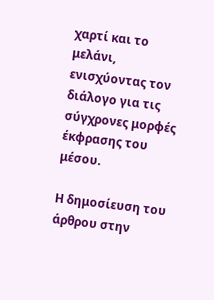χαρτί και το μελάνι, ενισχύοντας τον διάλογο για τις σύγχρονες μορφές έκφρασης του μέσου.

Η δημοσίευση του άρθρου στην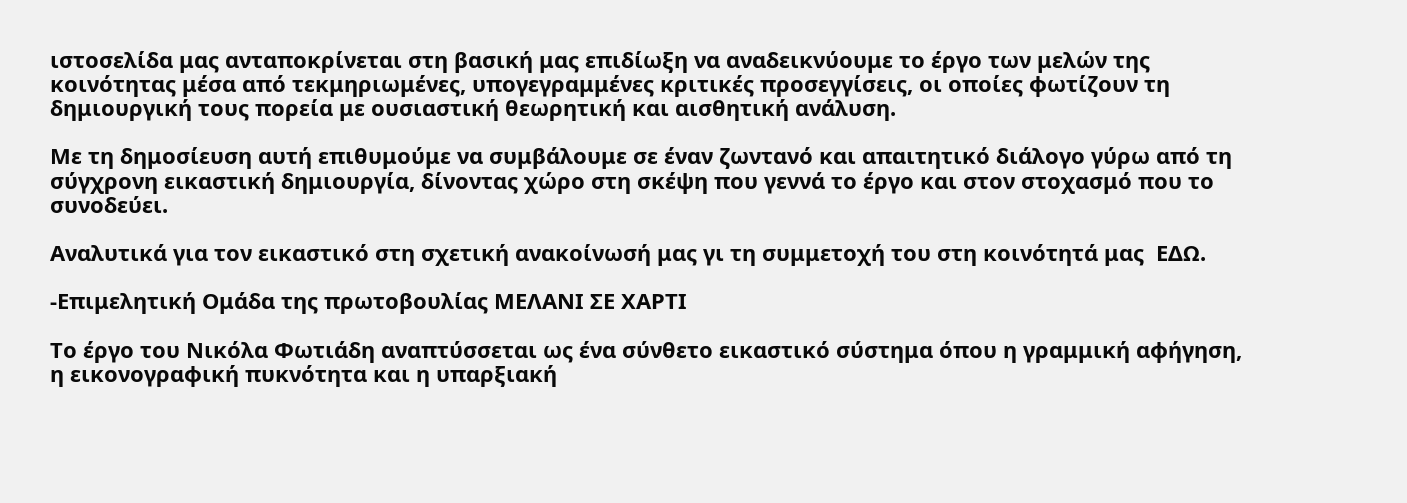ιστοσελίδα μας ανταποκρίνεται στη βασική μας επιδίωξη να αναδεικνύουμε το έργο των μελών της κοινότητας μέσα από τεκμηριωμένες, υπογεγραμμένες κριτικές προσεγγίσεις, οι οποίες φωτίζουν τη δημιουργική τους πορεία με ουσιαστική θεωρητική και αισθητική ανάλυση.

Με τη δημοσίευση αυτή επιθυμούμε να συμβάλουμε σε έναν ζωντανό και απαιτητικό διάλογο γύρω από τη σύγχρονη εικαστική δημιουργία, δίνοντας χώρο στη σκέψη που γεννά το έργο και στον στοχασμό που το συνοδεύει.

Αναλυτικά για τον εικαστικό στη σχετική ανακοίνωσή μας γι τη συμμετοχή του στη κοινότητά μας  ΕΔΩ.

-Επιμελητική Ομάδα της πρωτοβουλίας ΜΕΛΑΝΙ ΣΕ ΧΑΡΤΙ

Το έργο του Νικόλα Φωτιάδη αναπτύσσεται ως ένα σύνθετο εικαστικό σύστημα όπου η γραμμική αφήγηση, η εικονογραφική πυκνότητα και η υπαρξιακή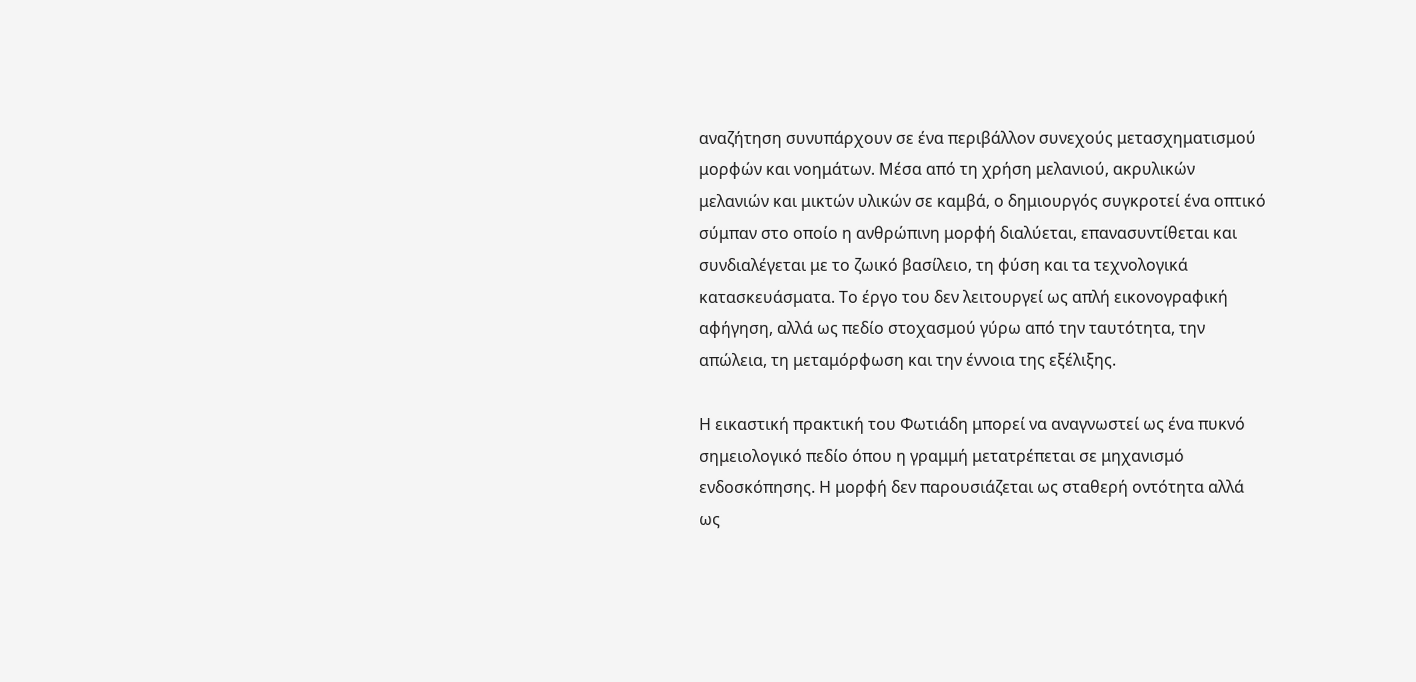αναζήτηση συνυπάρχουν σε ένα περιβάλλον συνεχούς μετασχηματισμού μορφών και νοημάτων. Μέσα από τη χρήση μελανιού, ακρυλικών μελανιών και μικτών υλικών σε καμβά, ο δημιουργός συγκροτεί ένα οπτικό σύμπαν στο οποίο η ανθρώπινη μορφή διαλύεται, επανασυντίθεται και συνδιαλέγεται με το ζωικό βασίλειο, τη φύση και τα τεχνολογικά κατασκευάσματα. Το έργο του δεν λειτουργεί ως απλή εικονογραφική αφήγηση, αλλά ως πεδίο στοχασμού γύρω από την ταυτότητα, την απώλεια, τη μεταμόρφωση και την έννοια της εξέλιξης.

Η εικαστική πρακτική του Φωτιάδη μπορεί να αναγνωστεί ως ένα πυκνό σημειολογικό πεδίο όπου η γραμμή μετατρέπεται σε μηχανισμό ενδοσκόπησης. Η μορφή δεν παρουσιάζεται ως σταθερή οντότητα αλλά ως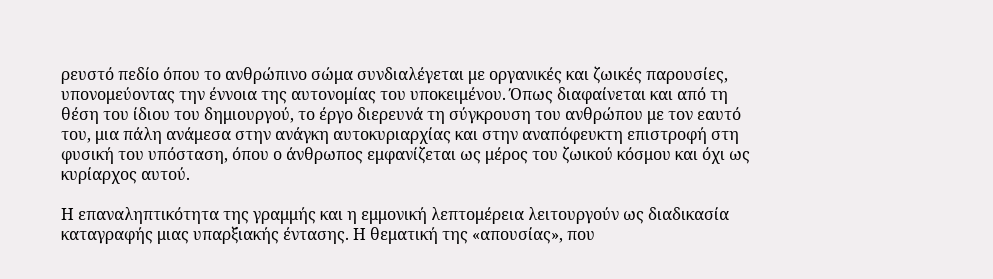ρευστό πεδίο όπου το ανθρώπινο σώμα συνδιαλέγεται με οργανικές και ζωικές παρουσίες, υπονομεύοντας την έννοια της αυτονομίας του υποκειμένου. Όπως διαφαίνεται και από τη θέση του ίδιου του δημιουργού, το έργο διερευνά τη σύγκρουση του ανθρώπου με τον εαυτό του, μια πάλη ανάμεσα στην ανάγκη αυτοκυριαρχίας και στην αναπόφευκτη επιστροφή στη φυσική του υπόσταση, όπου ο άνθρωπος εμφανίζεται ως μέρος του ζωικού κόσμου και όχι ως κυρίαρχος αυτού.

Η επαναληπτικότητα της γραμμής και η εμμονική λεπτομέρεια λειτουργούν ως διαδικασία καταγραφής μιας υπαρξιακής έντασης. Η θεματική της «απουσίας», που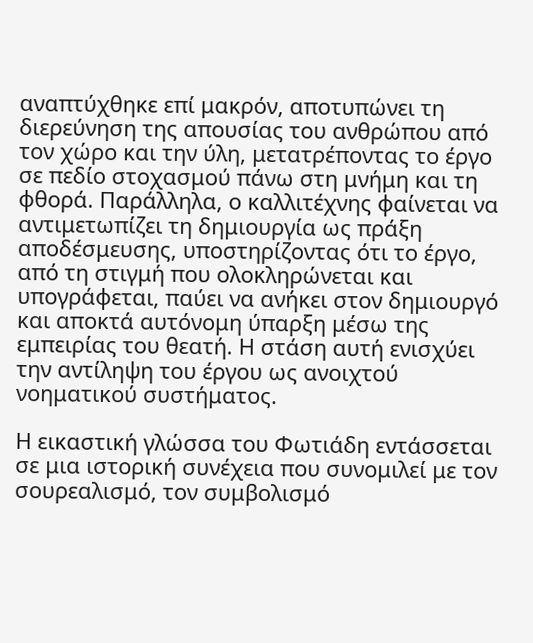αναπτύχθηκε επί μακρόν, αποτυπώνει τη διερεύνηση της απουσίας του ανθρώπου από τον χώρο και την ύλη, μετατρέποντας το έργο σε πεδίο στοχασμού πάνω στη μνήμη και τη φθορά. Παράλληλα, ο καλλιτέχνης φαίνεται να αντιμετωπίζει τη δημιουργία ως πράξη αποδέσμευσης, υποστηρίζοντας ότι το έργο, από τη στιγμή που ολοκληρώνεται και υπογράφεται, παύει να ανήκει στον δημιουργό και αποκτά αυτόνομη ύπαρξη μέσω της εμπειρίας του θεατή. Η στάση αυτή ενισχύει την αντίληψη του έργου ως ανοιχτού νοηματικού συστήματος.

Η εικαστική γλώσσα του Φωτιάδη εντάσσεται σε μια ιστορική συνέχεια που συνομιλεί με τον σουρεαλισμό, τον συμβολισμό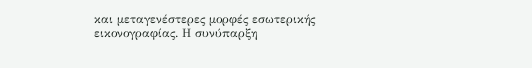και μεταγενέστερες μορφές εσωτερικής εικονογραφίας. Η συνύπαρξη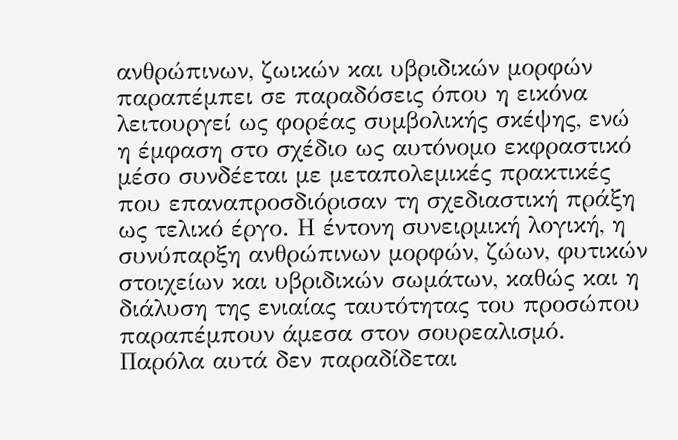ανθρώπινων, ζωικών και υβριδικών μορφών παραπέμπει σε παραδόσεις όπου η εικόνα λειτουργεί ως φορέας συμβολικής σκέψης, ενώ η έμφαση στο σχέδιο ως αυτόνομο εκφραστικό μέσο συνδέεται με μεταπολεμικές πρακτικές που επαναπροσδιόρισαν τη σχεδιαστική πράξη ως τελικό έργο. Η έντονη συνειρμική λογική, η συνύπαρξη ανθρώπινων μορφών, ζώων, φυτικών στοιχείων και υβριδικών σωμάτων, καθώς και η διάλυση της ενιαίας ταυτότητας του προσώπου παραπέμπουν άμεσα στον σουρεαλισμό. Παρόλα αυτά δεν παραδίδεται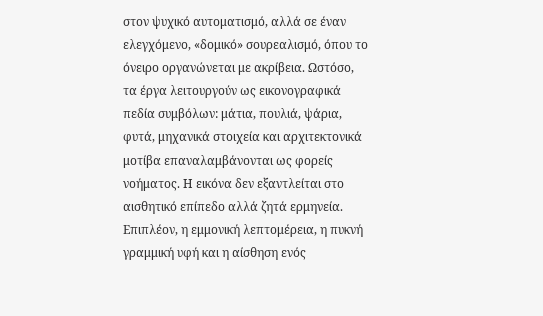στον ψυχικό αυτοματισμό, αλλά σε έναν ελεγχόμενο, «δομικό» σουρεαλισμό, όπου το όνειρο οργανώνεται με ακρίβεια. Ωστόσο, τα έργα λειτουργούν ως εικονογραφικά πεδία συμβόλων: μάτια, πουλιά, ψάρια, φυτά, μηχανικά στοιχεία και αρχιτεκτονικά μοτίβα επαναλαμβάνονται ως φορείς νοήματος. Η εικόνα δεν εξαντλείται στο αισθητικό επίπεδο αλλά ζητά ερμηνεία. Επιπλέον, η εμμονική λεπτομέρεια, η πυκνή γραμμική υφή και η αίσθηση ενός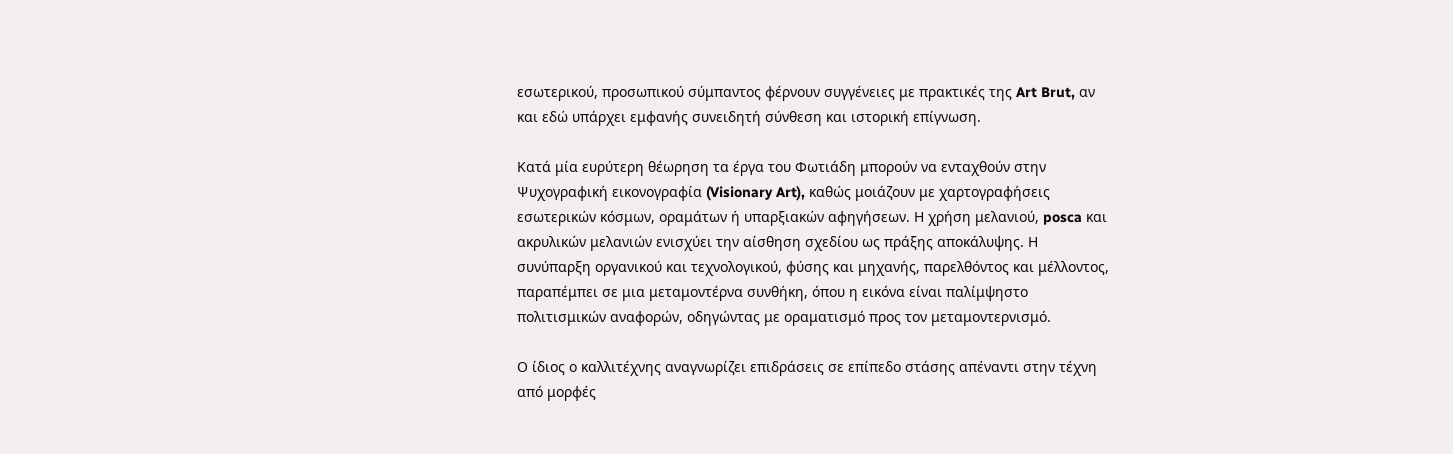εσωτερικού, προσωπικού σύμπαντος φέρνουν συγγένειες με πρακτικές της Art Brut, αν και εδώ υπάρχει εμφανής συνειδητή σύνθεση και ιστορική επίγνωση.

Κατά μία ευρύτερη θέωρηση τα έργα του Φωτιάδη μπορούν να ενταχθούν στην Ψυχογραφική εικονογραφία (Visionary Art), καθώς μοιάζουν με χαρτογραφήσεις εσωτερικών κόσμων, οραμάτων ή υπαρξιακών αφηγήσεων. Η χρήση μελανιού, posca και ακρυλικών μελανιών ενισχύει την αίσθηση σχεδίου ως πράξης αποκάλυψης. Η συνύπαρξη οργανικού και τεχνολογικού, φύσης και μηχανής, παρελθόντος και μέλλοντος, παραπέμπει σε μια μεταμοντέρνα συνθήκη, όπου η εικόνα είναι παλίμψηστο πολιτισμικών αναφορών, οδηγώντας με οραματισμό προς τον μεταμοντερνισμό.

Ο ίδιος ο καλλιτέχνης αναγνωρίζει επιδράσεις σε επίπεδο στάσης απέναντι στην τέχνη από μορφές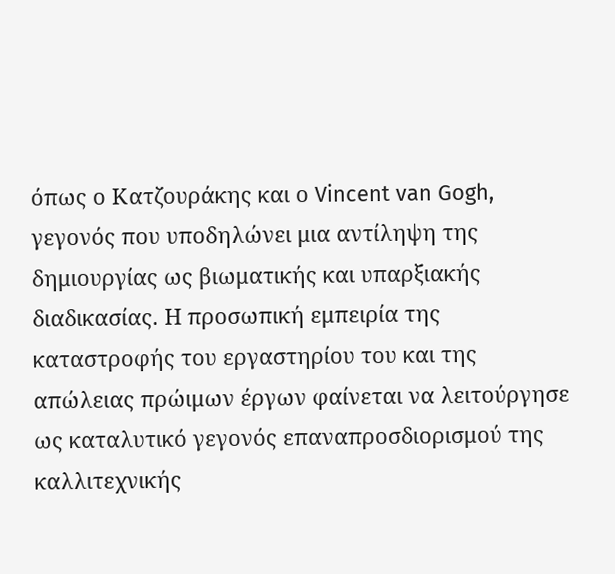όπως ο Κατζουράκης και ο Vincent van Gogh, γεγονός που υποδηλώνει μια αντίληψη της δημιουργίας ως βιωματικής και υπαρξιακής διαδικασίας. Η προσωπική εμπειρία της καταστροφής του εργαστηρίου του και της απώλειας πρώιμων έργων φαίνεται να λειτούργησε ως καταλυτικό γεγονός επαναπροσδιορισμού της καλλιτεχνικής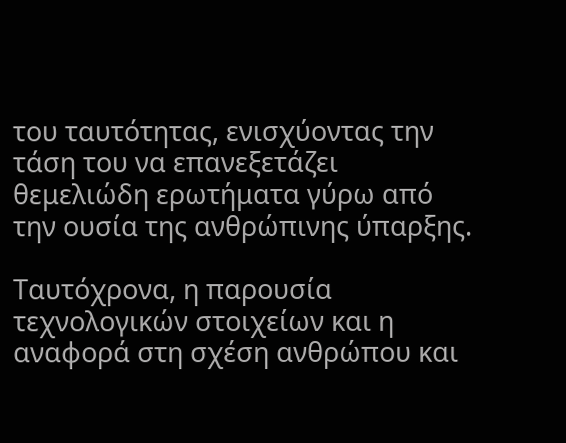του ταυτότητας, ενισχύοντας την τάση του να επανεξετάζει θεμελιώδη ερωτήματα γύρω από την ουσία της ανθρώπινης ύπαρξης.

Ταυτόχρονα, η παρουσία τεχνολογικών στοιχείων και η αναφορά στη σχέση ανθρώπου και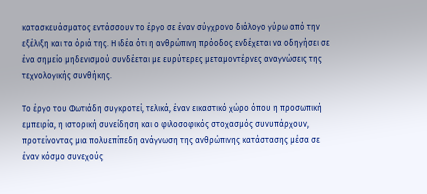κατασκευάσματος εντάσσουν το έργο σε έναν σύγχρονο διάλογο γύρω από την εξέλιξη και τα όριά της. Η ιδέα ότι η ανθρώπινη πρόοδος ενδέχεται να οδηγήσει σε ένα σημείο μηδενισμού συνδέεται με ευρύτερες μεταμοντέρνες αναγνώσεις της τεχνολογικής συνθήκης.

Το έργο του Φωτιάδη συγκροτεί, τελικά, έναν εικαστικό χώρο όπου η προσωπική εμπειρία, η ιστορική συνείδηση και ο φιλοσοφικός στοχασμός συνυπάρχουν, προτείνοντας μια πολυεπίπεδη ανάγνωση της ανθρώπινης κατάστασης μέσα σε έναν κόσμο συνεχούς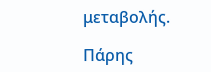μεταβολής.

Πάρης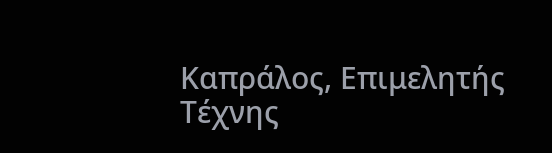Καπράλος, Επιμελητής Τέχνης